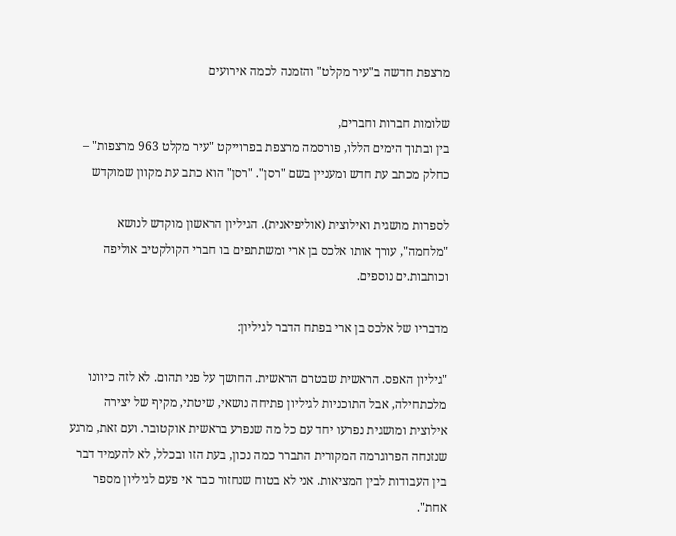מרצפת חדשה ב"עיר מקלט" והזמנה לכמה אירועים

שלומות חברות וחברים,
בין ובתוך הימים הללו, פורסמה מרצפת בפרוייקט "עיר מקלט 963 מרצפות" – כחלק מכתב עת חדש ומעניין בשם "רסן". "רסן" הוא כתב עת מקוון שמוקדש

לספרות מושגית ואילוצית (אוליפיאנית). הגיליון הראשון מוקדש לנושא "מלחמה", עורך אותו אלכס בן ארי ומשתתפים בו חברי הקולקטיב אוליפה וכותבות.ים נוספים.

מדבריו של אלכס בן ארי בפתח הדבר לגיליון:

"גיליון האפס. הראשית שבטרם הראשית. החושך על פני תהום. לא לזה כיוונו מלכתחילה, אבל התוכניות לגיליון פתיחה נושאי, שיטתי, מקיף של יצירה אילוצית ומושגית נפרעו יחד עם כל מה שנפרע בראשית אוקטובר. ועם זאת, מרגע שנזנחה הפרוגרמה המקורית התברר כמה נכון, בעת הזו ובכלל, לא להעמיד דבר בין העבודות לבין המציאות. אני לא בטוח שנחזור כבר אי פעם לגיליון מספר אחת".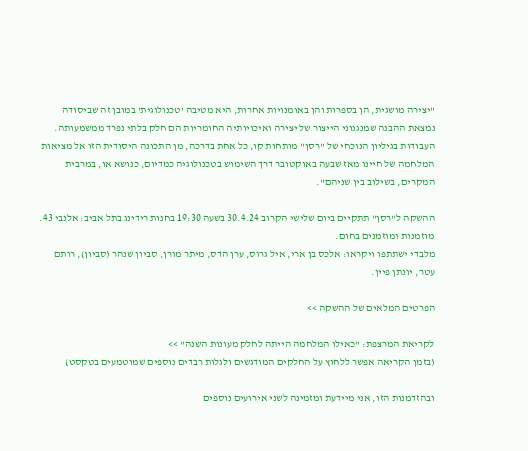"יצירה מושגית, הן בספרות והן באומנויות אחרות, היא מטיבה 'טכנולוגית' במובן זה שביסודה נמצאת ההבנה שמנגנוני הייצור של יצירה ואיכויותיה החומריות הם חלק בלתי נפרד ממשמעותה. העבודות בגיליון הנוכחי של "רסן" מותחות קו, כל אחת בדרכה, מן התכונה היסודית הזו אל מציאות המלחמה של חיינו מאז שבעה באוקטובר דרך השימוש בטכנולוגיה כמדיום, כנושא או, במרבית המקרים, בשילוב בין שניהם".

ההשקה ל"רסן" תתקיים ביום שלישי הקרוב 30.4.24 בשעה 19:30 בחנות רידינג בתל אביב: אלנבי 43. מוזמנות ומוזמנים בחום.
מלבדי ישתתפו ויקראו: אלכס בן ארי, איל גרוס, ערן הדס, מיתר מורן, סביון שנהר (סביון), רותם עטר, יונתן פיין.

הפרטים המלאים של ההשקה >>

לקריאת המרצפת: "כאילו המלחמה הייתה לחלק מעונות השנה" >>
(בזמן הקריאה אפשר ללחוץ על החלקים המודגשים ולגלות רבדים נוספים שמוטמעים בטקסט)

ובהזדמנות הזו, אני מיידעת ומזמינה לשני אירועים נוספים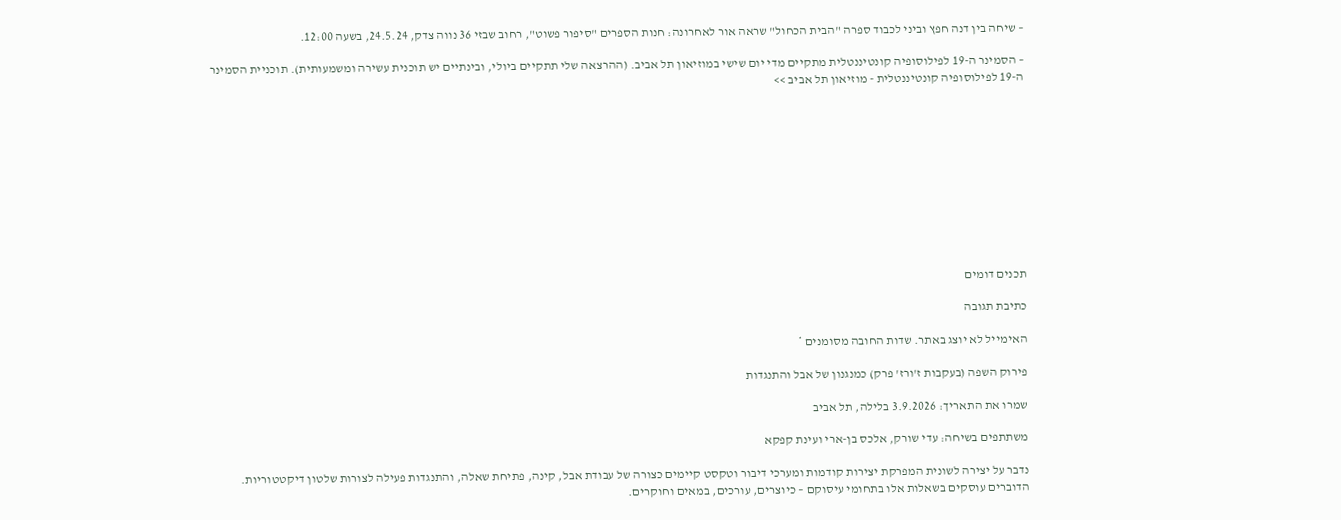– שיחה בין דנה חפץ וביני לכבוד ספרה "הבית הכחול" שראה אור לאחרונה: חנות הספרים "סיפור פשוט", רחוב שבזי 36 נווה צדק, 24.5.24, בשעה 12:00.

– הסמינר ה-19 לפילוסופיה קונטיננטלית מתקיים מדי יום שישי במוזיאון תל אביב. (ההרצאה שלי תתקיים ביולי, ובינתיים יש תוכנית עשירה ומשמעותית). תוכניית הסמינר ה-19 לפילוסופיה קונטיננטלית - מוזיאון תל אביב >>











תכנים דומים

כתיבת תגובה

האימייל לא יוצג באתר. שדות החובה מסומנים *

פירוק השפה (בעקבות ז'ורז' פרק) כמנגנון של אבל והתנגדות

שמרו את התאריך: 3.9.2026 בלילה, תל אביב

משתתפים בשיחה: עדי שורק, אלכס בן-ארי ועינת קפקא

נדבר על יצירה לשונית המפרקת יצירות קודמות ומערכי דיבור וטקסט קיימים כצורה של עבודת אבל, קינה, פתיחת שאלה, והתנגדות פעילה לצורות שלטון דיקטטוריות. הדוברים עוסקים בשאלות אלו בתחומי עיסוקם – כיוצרים, עורכים, במאים וחוקרים.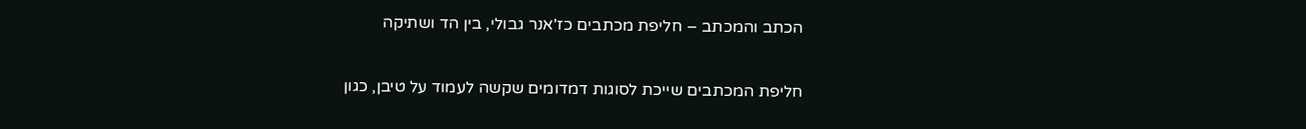הכתב והמכתב – חליפת מכתבים כז'אנר גבולי, בין הד ושתיקה

חליפת המכתבים שייכת לסוגות דמדומים שקשה לעמוד על טיבן, כגון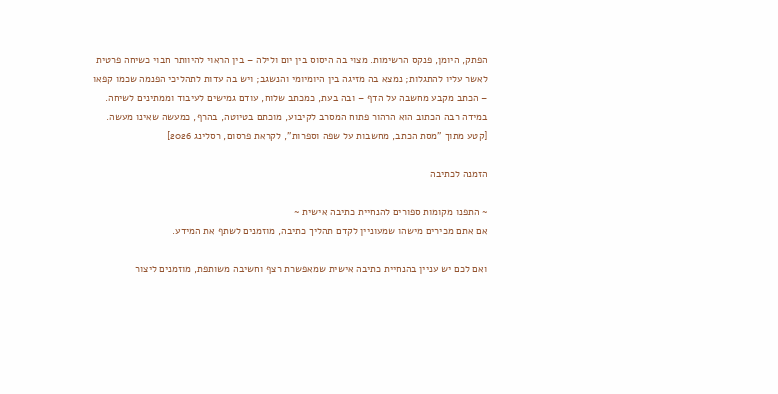הפתק, היומן, פנקס הרשימות. מצוי בה היסוס בין יום ולילה – בין הראוי להיוותר חבוי כשיחה פרטית לאשר עליו להתגלות; נמצא בה מזיגה בין היומיומי והנשגב; ויש בה עדות לתהליכי הפנמה שכמו קפאו – הכתב מקבע מחשבה על הדף – ובה בעת, כמכתב שלוח, עודם גמישים לעיבוד וממתינים לשיחה. במידה רבה הכתוב הוא הרהור פתוח המסרב לקיבוע, מוכתם בטיוטה, בהרף, כמעשה שאינו מעשה. [קטע מתוך "מסת הכתב, מחשבות על שפה וספרות", לקראת פרסום, רסלינג 2026]

הזמנה לכתיבה

~ התפנו מקומות ספורים להנחיית כתיבה אישית ~
אם אתם מכירים מישהו שמעוניין לקדם תהליך כתיבה, מוזמנים לשתף את המידע.

ואם לכם יש עניין בהנחיית כתיבה אישית שמאפשרת רצף וחשיבה משותפת, מוזמנים ליצור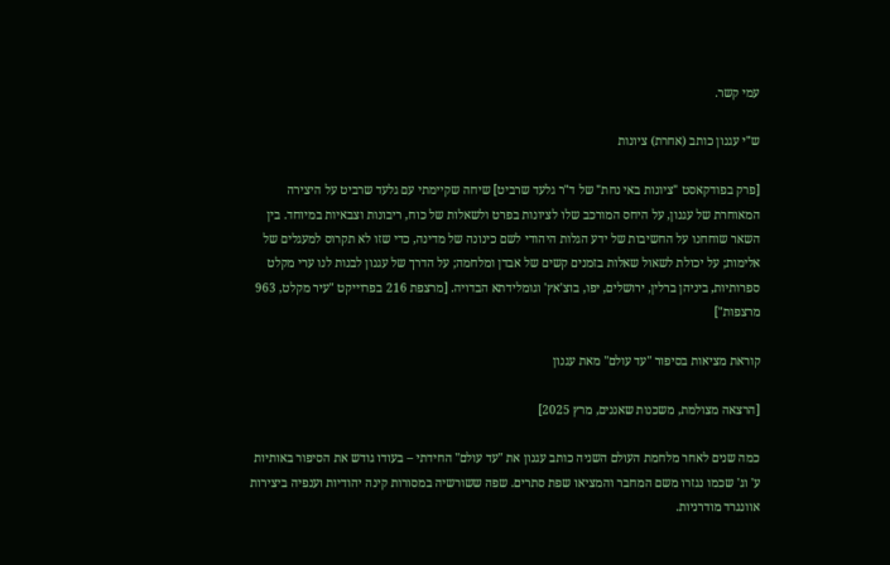עמי קשר.

ש"י עגנון כותב (אחרת) ציונות

[פרק בפודקאסט "ציונות באי נחת" של ד"ר גלעד שרביט] שיחה שקיימתי עם גלעד שרביט על היצירה המאוחרת של עגנון, על היחס המורכב שלו לציונות בפרט ולשאלות של כוח, ריבונות וצבאיות במיוחד. בין השאר שוחחנו על החשיבות של ידע הגלות היהודי לשם כינונה של מדינה, כדי שזו לא תקרוס למעגלים של אלימות; על יכולת לשאול שאלות בזמנים קשים של אבדן ומלחמה; על הדרך של עגנון לבנות לנו ערי מקלט ספרותיות, ביניהן ברלין, ירושלים, יפו, בוצ'אץ' וגומלידתא הבדויה. [מרצפת 216 בפרוייקט "עיר מקלט, 963 מרצפות"]

קוראת מציאות בסיפור "עד עולם" מאת עגנון

[הרצאה מצולמת, משכנות שאננים, מרץ 2025]

כמה שנים לאחר מלחמת העולם השניה כותב עגנון את "עד עולם" החידתי – בעודו גודש את הסיפור באותיות ע' וג' שכמו נגזרו משם המחבר והמציאו שפת סתרים. שפה ששורשיה במסורות קינה יהודיות וענפיה ביצירות אוונגרד מודרניות.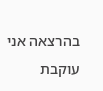בהרצאה אני עוקבת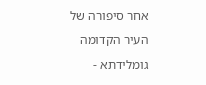אחר סיפורה של העיר הקדומה גומלידתא -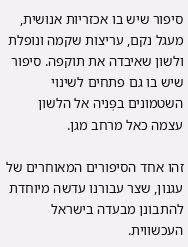סיפור שיש בו אכזריות אנושית, מעגל נקם, עריצות שקמה ונופלת ולשון שאיבדה את תוקפה. סיפור שיש בו גם פתחים לשינוי השטמונים בפְּניה אל הלשון עצמה כאל מרחב מגן.

זהו אחד הסיפורים המאוחרים של עגנון, שצר עבורנו עדשה מיוחדת להתבונן מבעדה בישראל העכשווית.